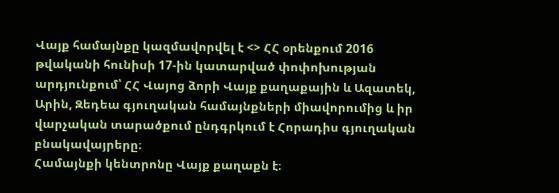Վայք համայնքը կազմավորվել է <> ՀՀ օրենքում 2016 թվականի հունիսի 17-ին կատարված փոփոխության արդյունքում՝ ՀՀ Վայոց ձորի Վայք քաղաքային և Ազատեկ, Արին, Զեդեա գյուղական համայնքների միավորումից և իր վարչական տարածքում ընդգրկում է Հորադիս գյուղական բնակավայրերը։
Համայնքի կենտրոնը Վայք քաղաքն է։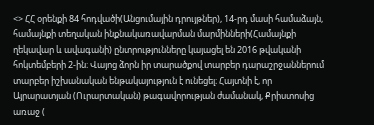<> ՀՀ օրենքի 84 հոդվածի(Անցումային դրույթներ), 14-րդ մասի համաձայն, համայնքի տեղական ինքնակառավարման մարմինների(Համայնքի ղեկավար և ավագանի) ընտրությունները կայացել են 2016 թվականի հոկտեմբերի 2-ին։ Վայոց ձորն իր տարածքով տարբեր դարաշրջաններում տարբեր իշխանական ենթակայություն է ունեցել։ Հայտնի է, որ Այրարատյան (Ուրարտական) թագավորության ժամանակ, Քրիստոսից առաջ (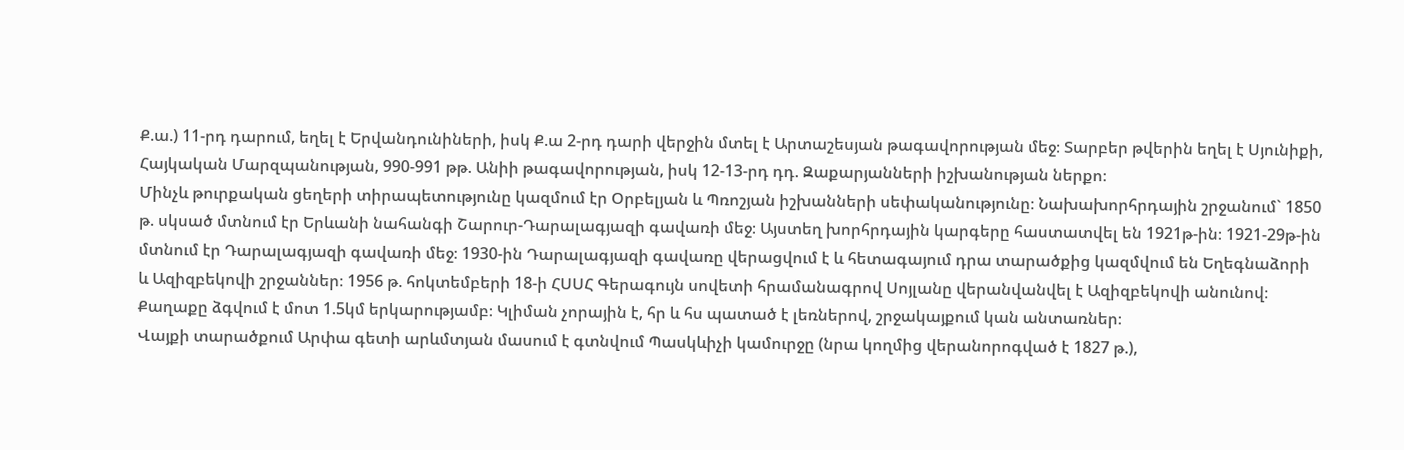Ք.ա.) 11-րդ դարում, եղել է Երվանդունիների, իսկ Ք.ա 2-րդ դարի վերջին մտել է Արտաշեսյան թագավորության մեջ։ Տարբեր թվերին եղել է Սյունիքի, Հայկական Մարզպանության, 990-991 թթ. Անիի թագավորության, իսկ 12-13-րդ դդ. Զաքարյանների իշխանության ներքո։
Մինչև թուրքական ցեղերի տիրապետությունը կազմում էր Օրբելյան և Պռոշյան իշխանների սեփականությունը։ Նախախորհրդային շրջանում` 1850 թ. սկսած մտնում էր Երևանի նահանգի Շարուր-Դարալագյազի գավառի մեջ։ Այստեղ խորհրդային կարգերը հաստատվել են 1921թ-ին։ 1921-29թ-ին մտնում էր Դարալագյազի գավառի մեջ։ 1930-ին Դարալագյազի գավառը վերացվում է և հետագայում դրա տարածքից կազմվում են Եղեգնաձորի և Ազիզբեկովի շրջաններ։ 1956 թ. հոկտեմբերի 18-ի ՀՍՍՀ Գերագույն սովետի հրամանագրով Սոյլանը վերանվանվել է Ազիզբեկովի անունով։
Քաղաքը ձգվում է մոտ 1.5կմ երկարությամբ։ Կլիման չորային է, հր և հս պատած է լեռներով, շրջակայքում կան անտառներ։
Վայքի տարածքում Արփա գետի արևմտյան մասում է գտնվում Պասկևիչի կամուրջը (նրա կողմից վերանորոգված է 1827 թ.),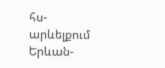հս-արևելքում Երևան-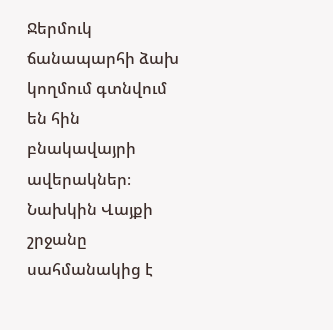Ջերմուկ ճանապարհի ձախ կողմում գտնվում են հին բնակավայրի ավերակներ։
Նախկին Վայքի շրջանը սահմանակից է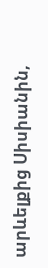արևելքից Սիսիանին,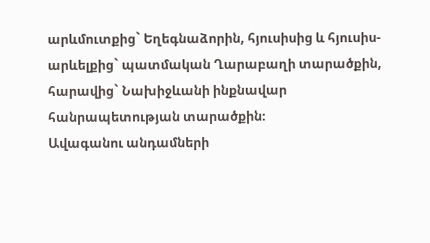արևմուտքից` Եղեգնաձորին, հյուսիսից և հյուսիս-արևելքից` պատմական Ղարաբաղի տարածքին, հարավից` Նախիջևանի ինքնավար հանրապետության տարածքին։
Ավագանու անդամների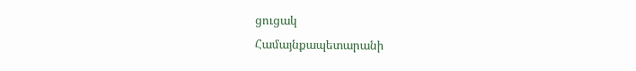ցուցակ
Համայնքապետարանի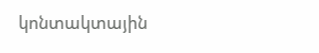կոնտակտային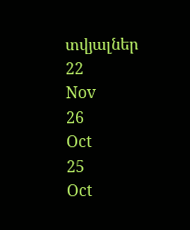տվյալներ
22
Nov
26
Oct
25
Oct